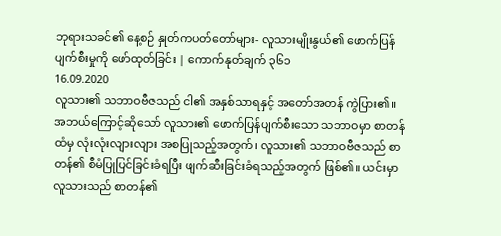ဘုရားသခင်၏ နေ့စဉ် နှုတ်ကပတ်တော်များ- လူသားမျိုးနွယ်၏ ဖောက်ပြန်ပျက်စီးမှုကို ဖော်ထုတ်ခြင်း | ကောက်နုတ်ချက် ၃၆၁
16.09.2020
လူသား၏ သဘာဝဗီဇသည် ငါ၏ အနှစ်သာရနှင့် အတော်အတန် ကွဲပြား၏။ အဘယ်ကြောင့်ဆိုသော် လူသား၏ ဖောက်ပြန်ပျက်စီးသော သဘာဝမှာ စာတန်ထံမှ လုံးလုံးလျားလျား အစပြုသည့်အတွက်၊ လူသား၏ သဘာဝဗီဇသည် စာတန်၏ စီမံပြုပြင်ခြင်းခံရပြီး ဖျက်ဆီးခြင်းခံရသည့်အတွက် ဖြစ်၏။ ယင်းမှာ လူသားသည် စာတန်၏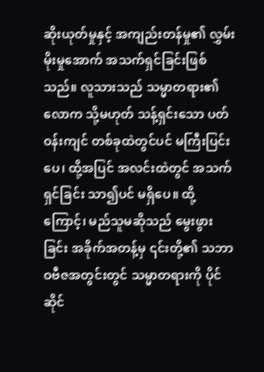ဆိုးယုတ်မှုနှင့် အကျည်းတန်မှု၏ လွှမ်းမိုးမှုအောက် အသက်ရှင်ခြင်းဖြစ်သည်။ လူသားသည် သမ္မာတရား၏ လောက သို့မဟုတ် သန့်ရှင်းသော ပတ်ဝန်းကျင် တစ်ခုထဲတွင်ပင် မကြီးပြင်းပေ၊ ထို့အပြင် အလင်းထဲတွင် အသက်ရှင်ခြင်း သာ၍ပင် မရှိပေ။ ထို့ကြောင့်၊ မည်သူမဆိုသည် မွေးဖွားခြင်း အခိုက်အတန့်မှ ၎င်းတို့၏ သဘာဝဗီဇအတွင်းတွင် သမ္မာတရားကို ပိုင်ဆိုင်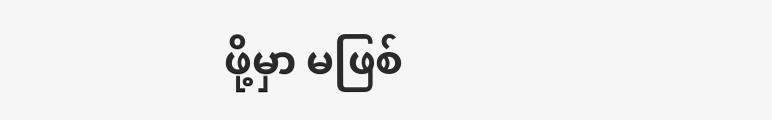ဖို့မှာ မဖြစ်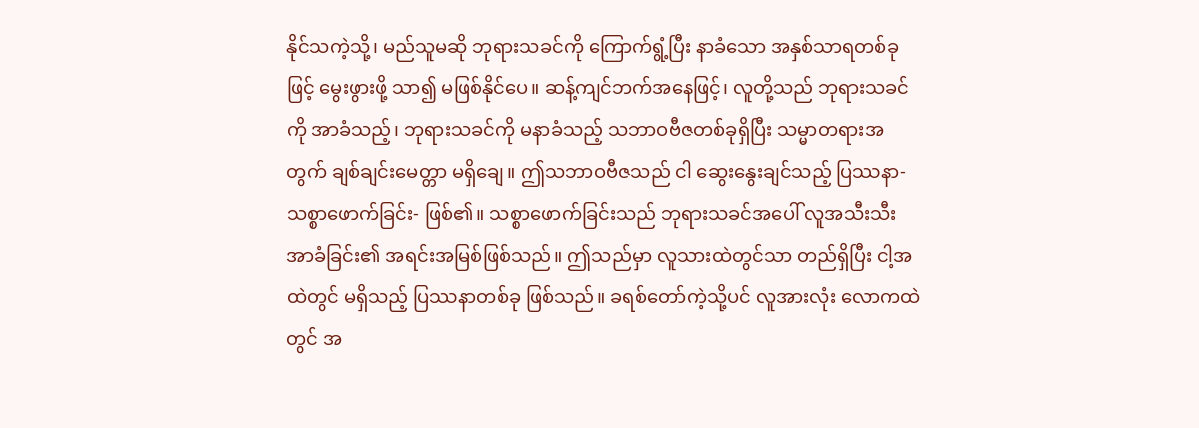နိုင်သကဲ့သို့၊ မည်သူမဆို ဘုရားသခင်ကို ကြောက်ရွံ့ပြီး နာခံသော အနှစ်သာရတစ်ခုဖြင့် မွေးဖွားဖို့ သာ၍ မဖြစ်နိုင်ပေ။ ဆန့်ကျင်ဘက်အနေဖြင့်၊ လူတို့သည် ဘုရားသခင်ကို အာခံသည့်၊ ဘုရားသခင်ကို မနာခံသည့် သဘာဝဗီဇတစ်ခုရှိပြီး သမ္မာတရားအတွက် ချစ်ချင်းမေတ္တာ မရှိချေ။ ဤသဘာဝဗီဇသည် ငါ ဆွေးနွေးချင်သည့် ပြဿနာ- သစ္စာဖောက်ခြင်း- ဖြစ်၏။ သစ္စာဖောက်ခြင်းသည် ဘုရားသခင်အပေါ် လူအသီးသီး အာခံခြင်း၏ အရင်းအမြစ်ဖြစ်သည်။ ဤသည်မှာ လူသားထဲတွင်သာ တည်ရှိပြီး ငါ့အထဲတွင် မရှိသည့် ပြဿနာတစ်ခု ဖြစ်သည်။ ခရစ်တော်ကဲ့သို့ပင် လူအားလုံး လောကထဲတွင် အ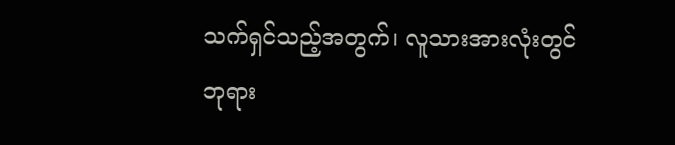သက်ရှင်သည့်အတွက်၊ လူသားအားလုံးတွင် ဘုရား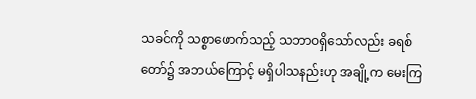သခင်ကို သစ္စာဖောက်သည့် သဘာဝရှိသော်လည်း ခရစ်တော်၌ အဘယ်ကြောင့် မရှိပါသနည်းဟု အချို့က မေးကြ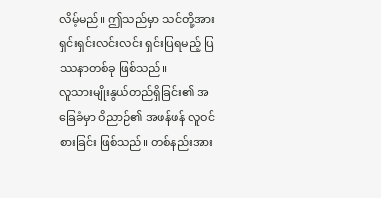လိမ့်မည်။ ဤသည်မှာ သင်တို့အား ရှင်းရှင်းလင်းလင်း ရှင်းပြရမည့် ပြဿနာတစ်ခု ဖြစ်သည်။
လူသားမျိုးနွယ်တည်ရှိခြင်း၏ အခြေခံမှာ ဝိညာဉ်၏ အဖန်ဖန် လူဝင်စားခြင်း ဖြစ်သည်။ တစ်နည်းအား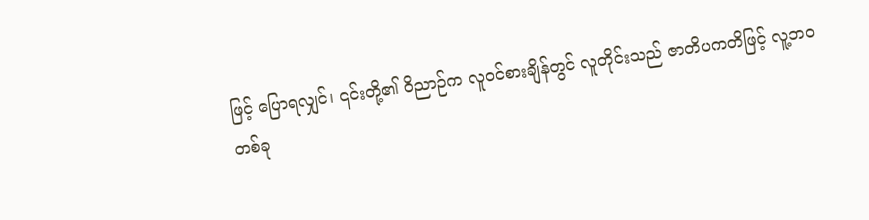ဖြင့် ပြောရလျှင်၊ ၎င်းတို့၏ ဝိညာဉ်က လူဝင်စားချိန်တွင် လူတိုင်းသည် ဇာတိပကတိဖြင့် လူ့ဘဝတစ်ခု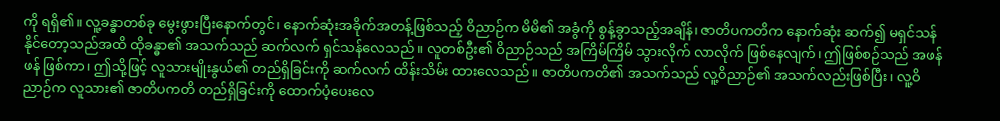ကို ရရှိ၏။ လူ့ခန္ဓာတစ်ခု မွေးဖွားပြီးနောက်တွင်၊ နောက်ဆုံးအခိုက်အတန့်ဖြစ်သည့် ဝိညာဉ်က မိမိ၏ အခွံကို စွန့်ခွာသည့်အချိန်၊ ဇာတိပကတိက နောက်ဆုံး ဆက်၍ မရှင်သန်နိုင်တော့သည်အထိ ထိုခန္ဓာ၏ အသက်သည် ဆက်လက် ရှင်သန်လေသည်။ လူတစ်ဦး၏ ဝိညာဉ်သည် အကြိမ်ကြိမ် သွားလိုက် လာလိုက် ဖြစ်နေလျက်၊ ဤဖြစ်စဉ်သည် အဖန်ဖန် ဖြစ်ကာ၊ ဤသို့ဖြင့် လူသားမျိုးနွယ်၏ တည်ရှိခြင်းကို ဆက်လက် ထိန်းသိမ်း ထားလေသည်။ ဇာတိပကတိ၏ အသက်သည် လူ့ဝိညာဉ်၏ အသက်လည်းဖြစ်ပြီး၊ လူ့ဝိညာဉ်က လူသား၏ ဇာတိပကတိ တည်ရှိခြင်းကို ထောက်ပံ့ပေးလေ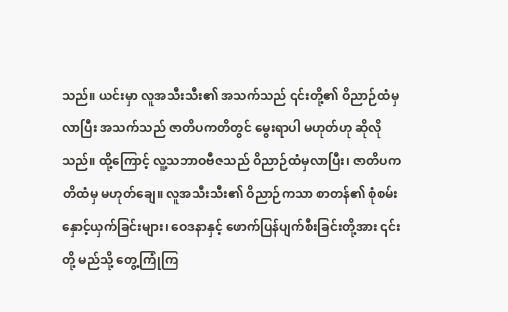သည်။ ယင်းမှာ လူအသီးသီး၏ အသက်သည် ၎င်းတို့၏ ဝိညာဉ်ထံမှ လာပြီး အသက်သည် ဇာတိပကတိတွင် မွေးရာပါ မဟုတ်ဟု ဆိုလိုသည်။ ထို့ကြောင့် လူ့သဘာဝဗီဇသည် ဝိညာဉ်ထံမှလာပြီး၊ ဇာတိပကတိထံမှ မဟုတ်ချေ။ လူအသီးသီး၏ ဝိညာဉ်ကသာ စာတန်၏ စုံစမ်းနှောင့်ယှက်ခြင်းများ၊ ဝေဒနာနှင့် ဖောက်ပြန်ပျက်စီးခြင်းတို့အား ၎င်းတို့ မည်သို့ တွေ့ကြုံကြ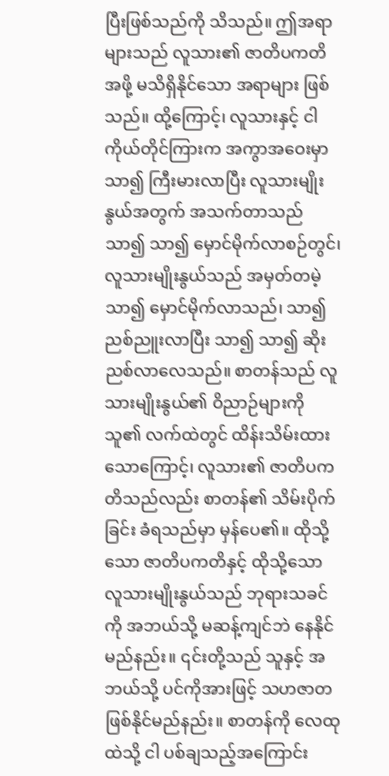ပြီးဖြစ်သည်ကို သိသည်။ ဤအရာများသည် လူသား၏ ဇာတိပကတိအဖို့ မသိရှိနိုင်သော အရာများ ဖြစ်သည်။ ထို့ကြောင့်၊ လူသားနှင့် ငါကိုယ်တိုင်ကြားက အကွာအဝေးမှာ သာ၍ ကြီးမားလာပြီး လူသားမျိုးနွယ်အတွက် အသက်တာသည် သာ၍ သာ၍ မှောင်မိုက်လာစဉ်တွင်၊ လူသားမျိုးနွယ်သည် အမှတ်တမဲ့ သာ၍ မှောင်မိုက်လာသည်၊ သာ၍ ညစ်ညူးလာပြီး သာ၍ သာ၍ ဆိုးညစ်လာလေသည်။ စာတန်သည် လူသားမျိုးနွယ်၏ ဝိညာဉ်များကို သူ၏ လက်ထဲတွင် ထိန်းသိမ်းထားသောကြောင့်၊ လူသား၏ ဇာတိပကတိသည်လည်း စာတန်၏ သိမ်းပိုက်ခြင်း ခံရသည်မှာ မှန်ပေ၏။ ထိုသို့သော ဇာတိပကတိနှင့် ထိုသို့သော လူသားမျိုးနွယ်သည် ဘုရားသခင်ကို အဘယ်သို့ မဆန့်ကျင်ဘဲ နေနိုင်မည်နည်း။ ၎င်းတို့သည် သူနှင့် အဘယ်သို့ ပင်ကိုအားဖြင့် သဟဇာတဖြစ်နိုင်မည်နည်း။ စာတန်ကို လေထုထဲသို့ ငါ ပစ်ချသည့်အကြောင်း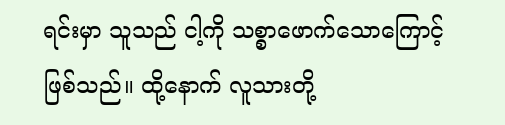ရင်းမှာ သူသည် ငါ့ကို သစ္စာဖောက်သောကြောင့် ဖြစ်သည်။ ထို့နောက် လူသားတို့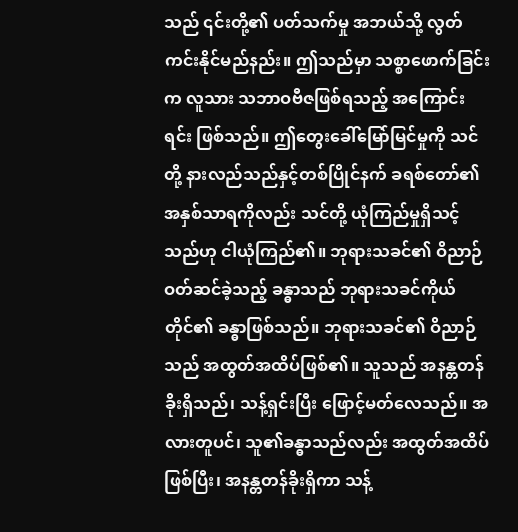သည် ၎င်းတို့၏ ပတ်သက်မှု အဘယ်သို့ လွတ်ကင်းနိုင်မည်နည်း။ ဤသည်မှာ သစ္စာဖောက်ခြင်းက လူသား သဘာဝဗီဇဖြစ်ရသည့် အကြောင်းရင်း ဖြစ်သည်။ ဤတွေးခေါ်မြော်မြင်မှုကို သင်တို့ နားလည်သည်နှင့်တစ်ပြိုင်နက် ခရစ်တော်၏ အနှစ်သာရကိုလည်း သင်တို့ ယုံကြည်မှုရှိသင့်သည်ဟု ငါယုံကြည်၏။ ဘုရားသခင်၏ ဝိညာဉ် ဝတ်ဆင်ခဲ့သည့် ခန္ဓာသည် ဘုရားသခင်ကိုယ်တိုင်၏ ခန္ဓာဖြစ်သည်။ ဘုရားသခင်၏ ဝိညာဉ်သည် အထွတ်အထိပ်ဖြစ်၏။ သူသည် အနန္တတန်ခိုးရှိသည်၊ သန့်ရှင်းပြီး ဖြောင့်မတ်လေသည်။ အလားတူပင်၊ သူ၏ခန္ဓာသည်လည်း အထွတ်အထိပ်ဖြစ်ပြီး၊ အနန္တတန်ခိုးရှိကာ သန့်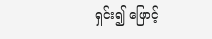ရှင်း၍ ဖြောင့်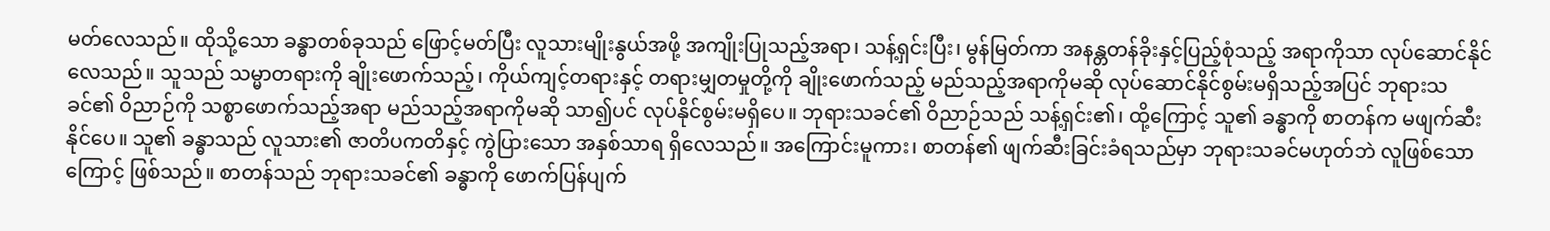မတ်လေသည်။ ထိုသို့သော ခန္ဓာတစ်ခုသည် ဖြောင့်မတ်ပြီး လူသားမျိုးနွယ်အဖို့ အကျိုးပြုသည့်အရာ၊ သန့်ရှင်းပြီး၊ မွန်မြတ်ကာ အနန္တတန်ခိုးနှင့်ပြည့်စုံသည့် အရာကိုသာ လုပ်ဆောင်နိုင်လေသည်။ သူသည် သမ္မာတရားကို ချိုးဖောက်သည့်၊ ကိုယ်ကျင့်တရားနှင့် တရားမျှတမှုတို့ကို ချိုးဖောက်သည့် မည်သည့်အရာကိုမဆို လုပ်ဆောင်နိုင်စွမ်းမရှိသည့်အပြင် ဘုရားသခင်၏ ဝိညာဉ်ကို သစ္စာဖောက်သည့်အရာ မည်သည့်အရာကိုမဆို သာ၍ပင် လုပ်နိုင်စွမ်းမရှိပေ။ ဘုရားသခင်၏ ဝိညာဉ်သည် သန့်ရှင်း၏၊ ထို့ကြောင့် သူ၏ ခန္ဓာကို စာတန်က မဖျက်ဆီးနိုင်ပေ။ သူ၏ ခန္ဓာသည် လူသား၏ ဇာတိပကတိနှင့် ကွဲပြားသော အနှစ်သာရ ရှိလေသည်။ အကြောင်းမူကား၊ စာတန်၏ ဖျက်ဆီးခြင်းခံရသည်မှာ ဘုရားသခင်မဟုတ်ဘဲ လူဖြစ်သောကြောင့် ဖြစ်သည်။ စာတန်သည် ဘုရားသခင်၏ ခန္ဓာကို ဖောက်ပြန်ပျက်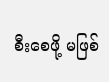စီးစေဖို့ မဖြစ်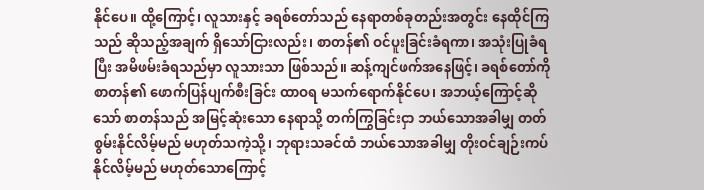နိုင်ပေ။ ထို့ကြောင့်၊ လူသားနှင့် ခရစ်တော်သည် နေရာတစ်ခုတည်းအတွင်း နေထိုင်ကြသည် ဆိုသည့်အချက် ရှိသော်ငြားလည်း၊ စာတန်၏ ဝင်ပူးခြင်းခံရကာ၊ အသုံးပြုခံရပြီး အမိဖမ်းခံရသည်မှာ လူသားသာ ဖြစ်သည်။ ဆန့်ကျင်ဖက်အနေဖြင့်၊ ခရစ်တော်ကို စာတန်၏ ဖောက်ပြန်ပျက်စီးခြင်း ထာဝရ မသက်ရောက်နိုင်ပေ၊ အဘယ့်ကြောင့်ဆိုသော် စာတန်သည် အမြင့်ဆုံးသော နေရာသို့ တက်ကြွခြင်းငှာ ဘယ်သောအခါမျှ တတ်စွမ်းနိုင်လိမ့်မည် မဟုတ်သကဲ့သို့၊ ဘုရားသခင်ထံ ဘယ်သောအခါမျှ တိုးဝင်ချဉ်းကပ် နိုင်လိမ့်မည် မဟုတ်သောကြောင့်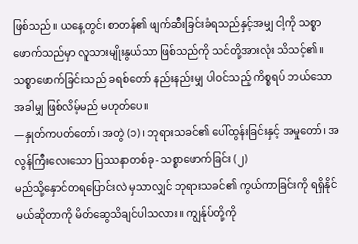ဖြစ်သည်။ ယနေ့တွင်၊ စာတန်၏ ဖျက်ဆီးခြင်းခံရသည်နှင့်အမျှ ငါ့ကို သစ္စာဖောက်သည်မှာ လူသားမျိုးနွယ်သာ ဖြစ်သည်ကို သင်တို့အားလုံး သိသင့်၏။ သစ္စာဖောက်ခြင်းသည် ခရစ်တော် နည်းနည်းမျှ ပါဝင်သည့် ကိစ္စရပ် ဘယ်သောအခါမျှ ဖြစ်လိမ့်မည် မဟုတ်ပေ။
—နှုတ်ကပတ်တော်၊ အတွဲ (၁)၊ ဘုရားသခင်၏ ပေါ်ထွန်းခြင်းနှင့် အမှုတော်၊ အလွန်ကြီးလေးသော ပြဿနာတစ်ခု- သစ္စာဖောက်ခြင်း (၂)
မည်သို့နှောင်တရပြောင်းလဲ မှသာလျှင် ဘုရားသခင်၏ ကွယ်ကာခြင်းကို ရရှိနိုင်မယ်ဆိုတာကို မိတ်ဆွေသိချင်ပါသလား။ ကျွန်ုပ်တို့ကို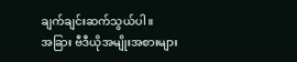ချက်ချင်းဆက်သွယ်ပါ။
အခြား ဗီဒီယိုအမျိုးအစားများ